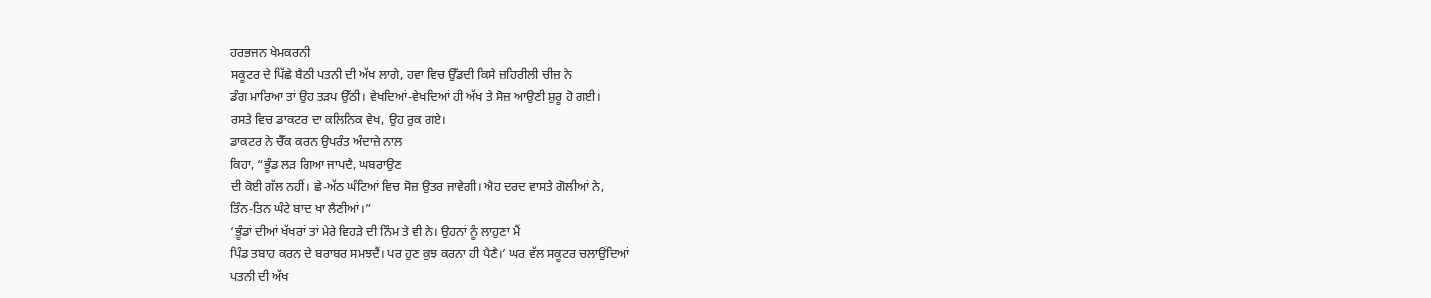ਹਰਭਜਨ ਖੇਮਕਰਨੀ
ਸਕੂਟਰ ਦੇ ਪਿੱਛੇ ਬੈਠੀ ਪਤਨੀ ਦੀ ਅੱਖ ਲਾਗੇ, ਹਵਾ ਵਿਚ ਉੱਡਦੀ ਕਿਸੇ ਜ਼ਹਿਰੀਲੀ ਚੀਜ਼ ਨੇ
ਡੰਗ ਮਾਰਿਆ ਤਾਂ ਉਹ ਤਡ਼ਪ ਉੱਠੀ। ਵੇਖਦਿਆਂ-ਵੇਖਦਿਆਂ ਹੀ ਅੱਖ ਤੇ ਸੋਜ਼ ਆਉਣੀ ਸ਼ੁਰੂ ਹੋ ਗਈ।
ਰਸਤੇ ਵਿਚ ਡਾਕਟਰ ਦਾ ਕਲਿਨਿਕ ਵੇਖ, ਉਹ ਰੁਕ ਗਏ।
ਡਾਕਟਰ ਨੇ ਚੈੱਕ ਕਰਨ ਉਪਰੰਤ ਅੰਦਾਜ਼ੇ ਨਾਲ
ਕਿਹਾ, “ਭੂੰਡ ਲਡ਼ ਗਿਆ ਜਾਪਦੈ, ਘਬਰਾਉਣ
ਦੀ ਕੋਈ ਗੱਲ ਨਹੀਂ। ਛੇ-ਅੱਠ ਘੰਟਿਆਂ ਵਿਚ ਸੋਜ਼ ਉਤਰ ਜਾਵੇਗੀ। ਐਹ ਦਰਦ ਵਾਸਤੇ ਗੋਲੀਆਂ ਨੇ,
ਤਿੰਨ-ਤਿਨ ਘੰਟੇ ਬਾਦ ਖਾ ਲੈਣੀਆਂ।”
‘ਭੂੰਡਾਂ ਦੀਆਂ ਖੱਖਰਾਂ ਤਾਂ ਮੇਰੇ ਵਿਹਡ਼ੇ ਦੀ ਨਿੰਮ ਤੇ ਵੀ ਨੇ। ਉਹਨਾਂ ਨੂੰ ਲਾਹੁਣਾ ਮੈਂ
ਪਿੰਡ ਤਬਾਹ ਕਰਨ ਦੇ ਬਰਾਬਰ ਸਮਝਦੈਂ। ਪਰ ਹੁਣ ਕੁਝ ਕਰਨਾ ਹੀ ਪੈਣੈ।’ ਘਰ ਵੱਲ ਸਕੂਟਰ ਚਲਾਉਂਦਿਆਂ
ਪਤਨੀ ਦੀ ਅੱਖ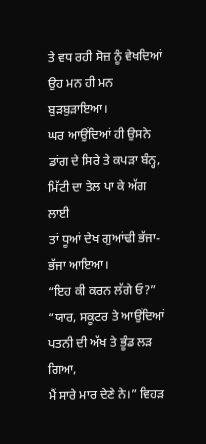ਤੇ ਵਧ ਰਹੀ ਸੋਜ਼ ਨੂੰ ਵੇਖਦਿਆਂ ਉਹ ਮਨ ਹੀ ਮਨ ਬੁਡ਼ਬੁਡ਼ਾਇਆ।
ਘਰ ਆਉਂਦਿਆਂ ਹੀ ਉਸਨੇ ਡਾਂਗ ਦੇ ਸਿਰੇ ਤੇ ਕਪਡ਼ਾ ਬੰਨ੍ਹ, ਮਿੱਟੀ ਦਾ ਤੇਲ ਪਾ ਕੇ ਅੱਗ ਲਾਈ
ਤਾਂ ਧੂਆਂ ਦੇਖ ਗੁਆਂਢੀ ਭੱਜਾ-ਭੱਜਾ ਆਇਆ।
“ਇਹ ਕੀ ਕਰਨ ਲੱਗੇ ਓ?”
“ਯਾਰ, ਸਕੂਟਰ ਤੇ ਆਉਂਦਿਆਂ ਪਤਨੀ ਦੀ ਅੱਖ ਤੇ ਭੂੰਡ ਲਡ਼ ਗਿਆ,
ਮੈਂ ਸਾਰੇ ਮਾਰ ਦੇਣੇ ਨੇ।” ਵਿਹਡ਼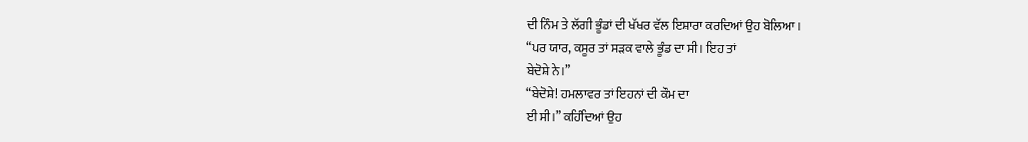ਦੀ ਨਿੰਮ ਤੇ ਲੱਗੀ ਭੂੰਡਾਂ ਦੀ ਖੱਖਰ ਵੱਲ ਇਸ਼ਾਰਾ ਕਰਦਿਆਂ ਉਹ ਬੋਲਿਆ।
“ਪਰ ਯਾਰ, ਕਸੂਰ ਤਾਂ ਸਡ਼ਕ ਵਾਲੇ ਭੂੰਡ ਦਾ ਸੀ। ਇਹ ਤਾਂ
ਬੇਦੋਸ਼ੇ ਨੇ।”
“ਬੇਦੋਸ਼ੇ! ਹਮਲਾਵਰ ਤਾਂ ਇਹਨਾਂ ਦੀ ਕੌਮ ਦਾ
ਈ ਸੀ।” ਕਹਿੰਦਿਆਂ ਉਹ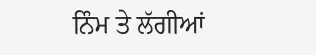ਨਿੰਮ ਤੇ ਲੱਗੀਆਂ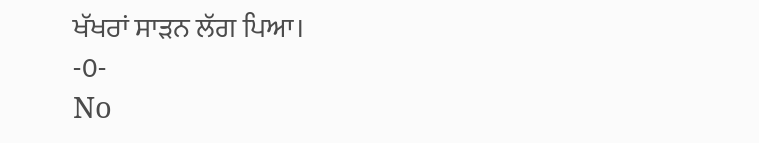ਖੱਖਰਾਂ ਸਾਡ਼ਨ ਲੱਗ ਪਿਆ।
-0-
No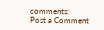comments:
Post a Comment